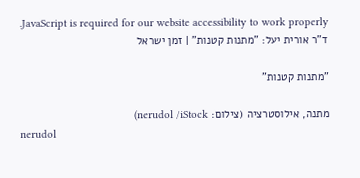JavaScript is required for our website accessibility to work properly. ד"ר אורית יעל: "מתנות קטנות" | זמן ישראל

"מתנות קטנות"

מתנה, אילוסטרציה (צילום: nerudol /iStock)
nerudol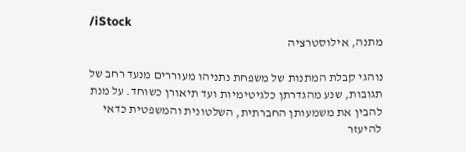/iStock
מתנה, אילוסטרציה

נוהגי קבלת המתנות של משפחת נתניהו מעוררים מנעד רחב של תגובות, שנע מהגדרתן כלגיטימיות ועד תיאורן כשוחד. על מנת להבין את משמעותן החברתית, השלטונית והמשפטית כדאי להיעזר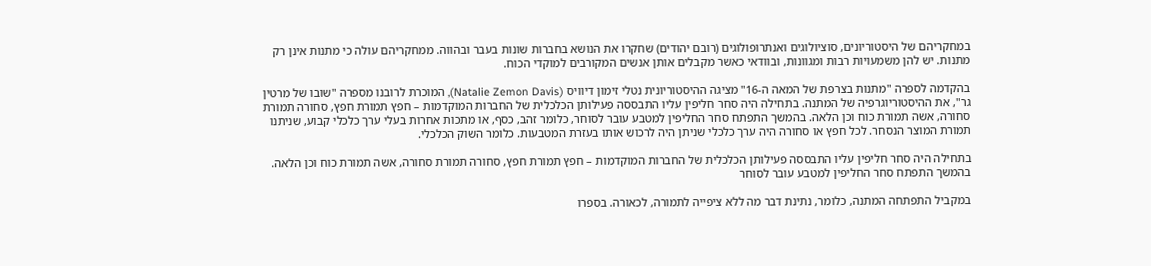במחקריהם של היסטוריונים, סוציולוגים ואנתרופולוגים (רובם יהודים) שחקרו את הנושא בחברות שונות בעבר ובהווה. ממחקריהם עולה כי מתנות אינן רק מתנות. יש להן משמעויות רבות ומגוונות, ובוודאי כאשר מקבלים אותן אנשים המקורבים למוקדי הכוח.

בהקדמה לספרה "מתנות בצרפת של המאה ה-16" מציגה ההיסטוריונית נטלי זימון דיוויס (Natalie Zemon Davis), המוכרת לרובנו מספרה "שובו של מרטין גר", את ההיסטוריוגרפיה של המתנה. בתחילה היה סחר חליפין עליו התבססה פעילותן הכלכלית של החברות המוקדמות – חפץ תמורת חפץ, סחורה תמורת סחורה, אשה תמורת כוח וכן הלאה. בהמשך התפתח סחר החליפין למטבע עובר לסוחר, כלומר זהב, כסף, או מתכות אחרות בעלי ערך כלכלי קבוע, שניתנו תמורת המוצר הנסחר. לכל חפץ או סחורה היה ערך כלכלי שניתן היה לרכוש אותו בעזרת המטבעות. כלומר השוק הכלכלי.

בתחילה היה סחר חליפין עליו התבססה פעילותן הכלכלית של החברות המוקדמות – חפץ תמורת חפץ, סחורה תמורת סחורה, אשה תמורת כוח וכן הלאה. בהמשך התפתח סחר החליפין למטבע עובר לסוחר

במקביל התפתחה המתנה, כלומר, נתינת דבר מה ללא ציפייה לתמורה, לכאורה. בספרו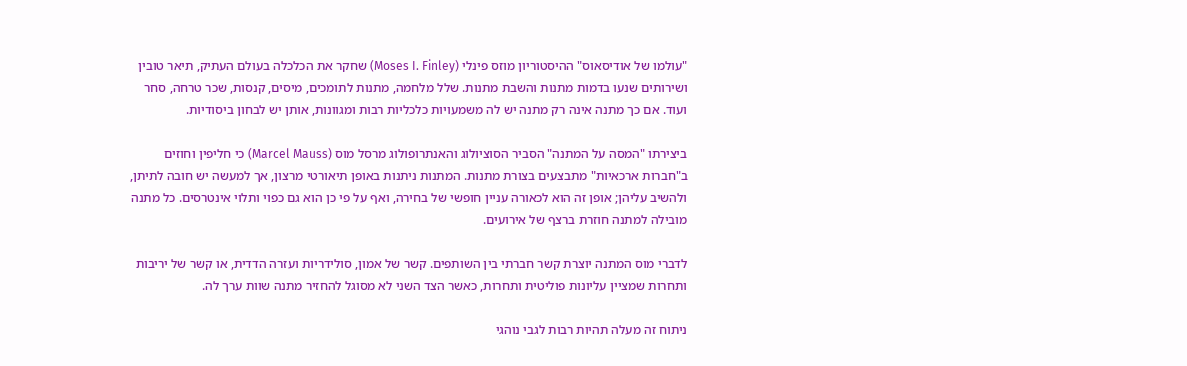"עולמו של אודיסאוס" ההיסטוריון מוזס פינלי (Moses I. Finley) שחקר את הכלכלה בעולם העתיק, תיאר טובין ושירותים שנעו בדמות מתנות והשבת מתנות. שלל מלחמה, מתנות לתומכים, מיסים, קנסות, שכר טרחה, סחר ועוד. אם כך מתנה אינה רק מתנה יש לה משמעויות כלכליות רבות ומגוונות, אותן יש לבחון ביסודיות.

ביצירתו "המסה על המתנה" הסביר הסוציולוג והאנתרופולוג מרסל מוס (Marcel Mauss) כי חליפין וחוזים ב"חברות ארכאיות" מתבצעים בצורת מתנות. המתנות ניתנות באופן תיאורטי מרצון, אך למעשה יש חובה לתיתן, ולהשיב עליהן; אופן זה הוא לכאורה עניין חופשי של בחירה, ואף על פי כן הוא גם כפוי ותלוי אינטרסים. כל מתנה מובילה למתנה חוזרת ברצף של אירועים.

לדברי מוס המתנה יוצרת קשר חברתי בין השותפים. קשר של אמון, סולידריות ועזרה הדדית, או קשר של יריבות ותחרות שמציין עליונות פוליטית ותחרות, כאשר הצד השני לא מסוגל להחזיר מתנה שוות ערך לה.

ניתוח זה מעלה תהיות רבות לגבי נוהגי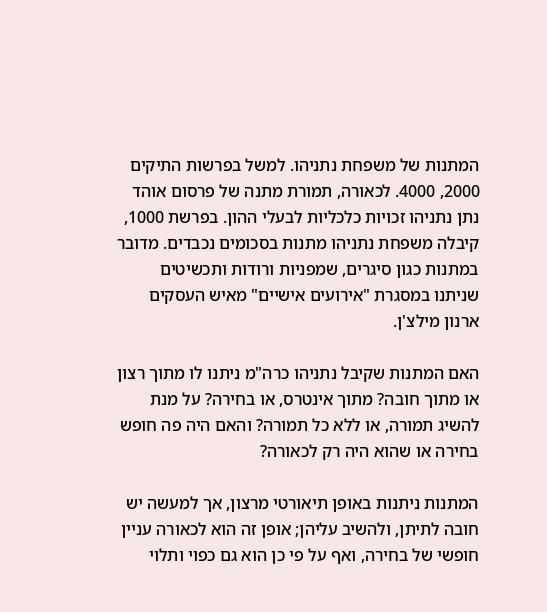המתנות של משפחת נתניהו. למשל בפרשות התיקים 2000, 4000. לכאורה, תמורת מתנה של פרסום אוהד נתן נתניהו זכויות כלכליות לבעלי ההון. בפרשת 1000, קיבלה משפחת נתניהו מתנות בסכומים נכבדים. מדובר במתנות כגון סיגרים, שמפניות ורודות ותכשיטים שניתנו במסגרת "אירועים אישיים" מאיש העסקים ארנון מילצ'ן.

האם המתנות שקיבל נתניהו כרה"מ ניתנו לו מתוך רצון או מתוך חובה? מתוך אינטרס, או בחירה? על מנת להשיג תמורה, או ללא כל תמורה? והאם היה פה חופש בחירה או שהוא היה רק לכאורה?

המתנות ניתנות באופן תיאורטי מרצון, אך למעשה יש חובה לתיתן, ולהשיב עליהן; אופן זה הוא לכאורה עניין חופשי של בחירה, ואף על פי כן הוא גם כפוי ותלוי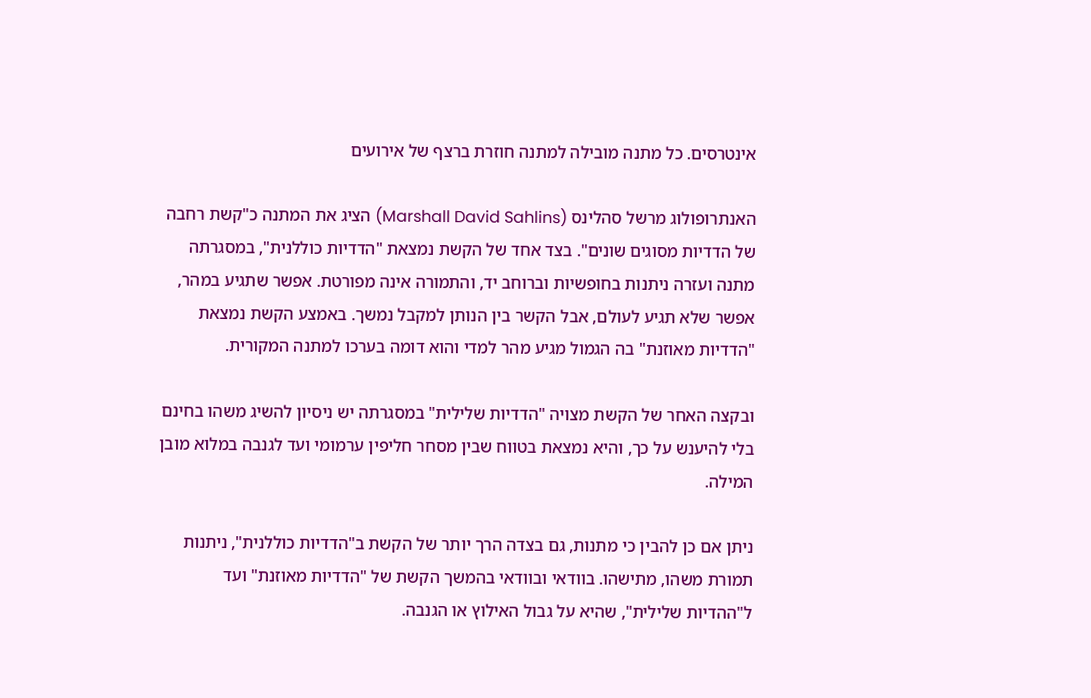אינטרסים. כל מתנה מובילה למתנה חוזרת ברצף של אירועים

האנתרופולוג מרשל סהלינס (Marshall David Sahlins) הציג את המתנה כ"קשת רחבה של הדדיות מסוגים שונים". בצד אחד של הקשת נמצאת "הדדיות כוללנית", במסגרתה מתנה ועזרה ניתנות בחופשיות וברוחב יד, והתמורה אינה מפורטת. אפשר שתגיע במהר, אפשר שלא תגיע לעולם, אבל הקשר בין הנותן למקבל נמשך. באמצע הקשת נמצאת "הדדיות מאוזנת" בה הגמול מגיע מהר למדי והוא דומה בערכו למתנה המקורית.

ובקצה האחר של הקשת מצויה "הדדיות שלילית" במסגרתה יש ניסיון להשיג משהו בחינם בלי להיענש על כך, והיא נמצאת בטווח שבין מסחר חליפין ערמומי ועד לגנבה במלוא מובן המילה.

ניתן אם כן להבין כי מתנות, גם בצדה הרך יותר של הקשת ב"הדדיות כוללנית", ניתנות תמורת משהו, מתישהו. בוודאי ובוודאי בהמשך הקשת של "הדדיות מאוזנת" ועד ל"ההדיות שלילית", שהיא על גבול האילוץ או הגנבה.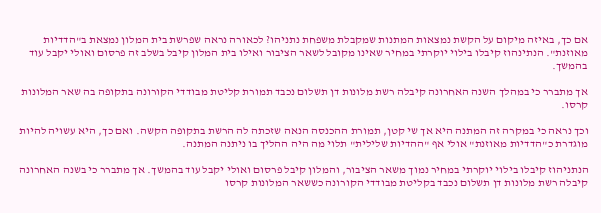אם כך, באיזה מיקום על הקשת נמצאות המתנות שמקבלת משפחת נתניהו? לכאורה נראה שפרשת בית המלון נמצאת ב"הדדיות מאוזנת". הנתינהוז קיבלו בילוי יוקרתי במחיר שאינו מקובל לשאר הציבור ואילו בית המלון קיבל בשלב זה פרסום ואולי יקבל עוד בהמשך.

אך מתברר כי במהלך השנה האחרונה קיבלה רשת מלונות דן תשלום נכבד תמורת קליטת מבודדי הקורונה בתקופה בה שאר המלונות קרסו.

וכך נראה כי במקרה זה המתנה היא אך שי קטן, תמורת ההכנסה הנאה שזכתה לה הרשת בתקופה הקשה. ואם כך, היא עשויה להיות מוגדרת כ"הדדיות מאוזנת" אולי אף "ההדיות שלילית" תלוי מה היה ההליך בו ניתנה המתנה.

הנתניהוז קיבלו בילוי יוקרתי במחיר נמוך משאר הציבור, והמלון קיבל פרסום ואולי יקבל עוד בהמשך. אך מתברר כי בשנה האחרונה קיבלה רשת מלונות דן תשלום נכבד בקליטת מבודדי הקורונה כששאר המלונות קרסו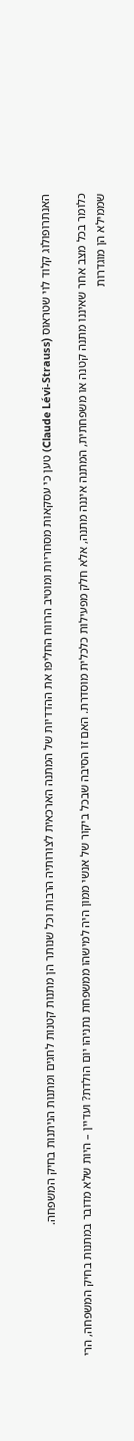האנתרופולוג קלוד לוי שטראוס (Claude Lévi-Strauss) טען כי עסקאות מסחריות ומוטיב הרווח החליפו את ההדדיות של המתנה הארכאית לצורותיה הרבות וכל שנותר הן מתנות קטנות לחגים ומתנות הניתנות בחיק המשפחה.

כלומר בכל מצב אחר שאיננו מתנה קטנה או משפחתית, המתנה איננה מתנה, אלא חלק מפעילות כלכלית מוסדרת. האם זו הסיבה שבכל ביקור של אנשי ממון היה למישהו ממשפחת נתניהו יום הולדת? ועדיין – היות שלא מדובר במתנות בחיק המשפחה, הרי שממילא הן מוגדרות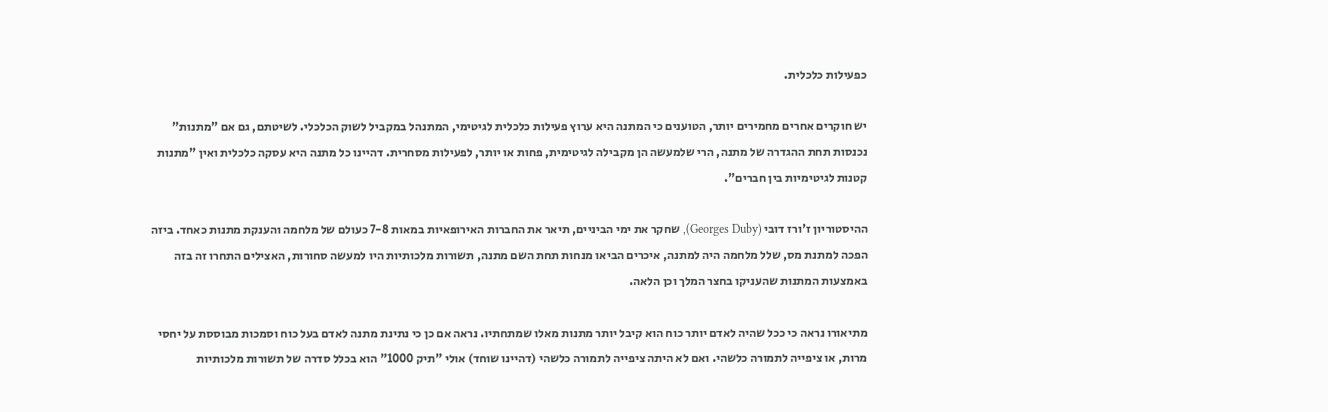כפעילות כלכלית.

יש חוקרים אחרים מחמירים יותר, הטוענים כי המתנה היא ערוץ פעילות כלכלית לגיטימי, המתנהל במקביל לשוק הכלכלי. לשיטתם, גם אם "מתנות" נכנסות תחת ההגדרה של מתנה, הרי שלמעשה הן מקבילה לגיטימית, פחות או יותר, לפעילות מסחרית. דהיינו כל מתנה היא עסקה כלכלית ואין "מתנות קטנות לגיטימיות בין חברים".

ההיסטוריון ז'ורז דובי (Georges Duby), שחקר את ימי הביניים, תיאר את החברות האירופאיות במאות 7-8 כעולם של מלחמה והענקת מתנות כאחד. ביזה הפכה למתנת מס, שלל מלחמה היה למתנה, איכרים הביאו מנחות תחת השם מתנה, תשורות מלכותיות היו למעשה סחורות, האצילים התחרו זה בזה באמצעות המתנות שהעניקו בחצר המלך וכן הלאה.

מתיאורו נראה כי ככל שהיה לאדם יותר כוח הוא קיבל יותר מתנות מאלו שמתחתיו. נראה אם כן כי נתינת מתנה לאדם בעל כוח וסמכות מבוססת על יחסי מרות, או ציפייה לתמורה כלשהי. ואם לא היתה ציפייה לתמורה כלשהי (דהיינו שוחד) אולי "תיק 1000" הוא בכלל סדרה של תשורות מלכותיות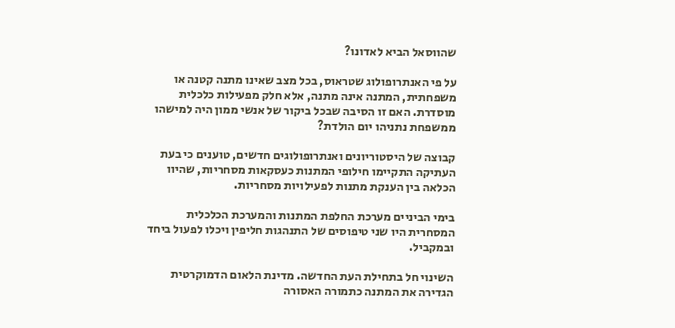שהווסאל הביא לאדונו?

על פי האנתרופולוג שטראוס, בכל מצב שאינו מתנה קטנה או משפחתית, המתנה אינה מתנה, אלא חלק מפעילות כלכלית מוסדרת. האם זו הסיבה שבכל ביקור של אנשי ממון היה למישהו ממשפחת נתניהו יום הולדת?

קבוצה של היסטוריונים ואנתרופולוגים חדשים, טוענים כי בעת העתיקה התקיימו חילופי המתנות כעסקאות מסחריות, שהיוו הכלאה בין הענקת מתנות לפעילויות מסחריות.

בימי הביניים מערכת החלפת המתנות והמערכת הכלכלית המסחרית היו שני טיפוסים של התנהגות חליפין ויכלו לפעול ביחד ובמקביל.

השינוי חל בתחילת העת החדשה. מדינת הלאום הדמוקרטית הגדירה את המתנה כתמורה האסורה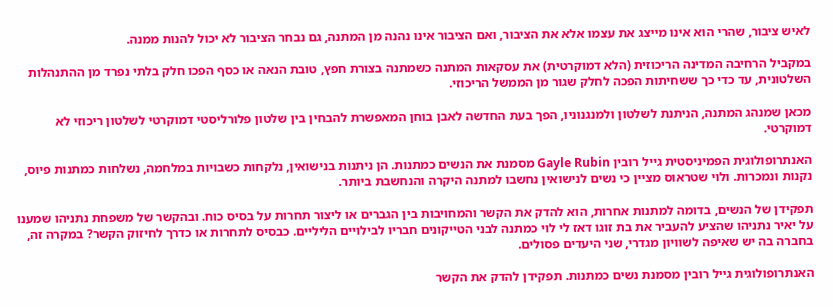לאיש ציבור, שהרי הוא אינו מייצג את עצמו אלא את הציבור, ואם הציבור אינו נהנה מן המתנה, גם נבחר הציבור לא יכול להנות ממנה.

במקביל הרחיבה המדינה הריכוזית (הלא דמוקרטית) את עסקאות המתנה כשמתנה בצורת חפץ, טובת הנאה או כסף הפכו חלק בלתי נפרד מן ההתנהלות השלטונית, עד כדי כך ששחיתות הפכה לחלק שגור מן הממשל הריכוזי.

מכאן שמנהג המתנה, הניתנת לשלטון ולמנגנוניו, הפך בעת החדשה לאבן בוחן המאפשרת להבחין בין שלטון פלורליסטי דמוקרטי לשלטון ריכוזי לא דמוקרטי.

האנתרופולוגית הפמיניסטית גייל רובין Gayle Rubin מסמנת את הנשים כמתנות. הן ניתנות בנישואין, נלקחות כשבויות במלחמה, נשלחות כמתנות פיוס, נקנות ונמכרות. ולוי שטראוס מציין כי נשים לנישואין נחשבו למתנה היקרה והנחשבת ביותר.

תפקידן של הנשים, בדומה למתנות אחרות, הוא להדק את הקשר והמחויבות בין הגברים או ליצור תחרות על בסיס כוח. ובהקשר של משפחת נתניהו שמענו על יאיר נתניהו שהציע להעביר את בת זוגו דאז לי לוי כמתנה לבני הטייקונים חבריו לבילויים הליליים. כבסיס לתחרות או כדרך לחיזוק הקשר? במקרה זה, בחברה בה יש שאיפה לשוויון מגדרי, שני היעדים פסולים.

האנתרופולוגית גייל רובין מסמנת נשים כמתנות. תפקידן להדק את הקשר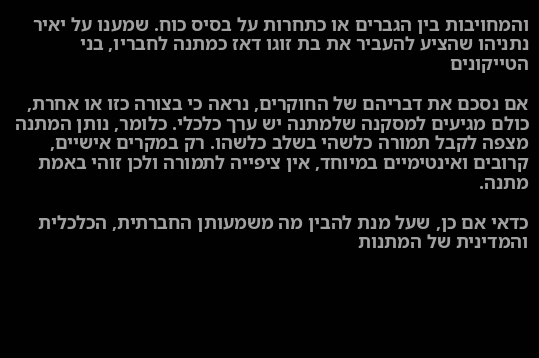והמחויבות בין הגברים או כתחרות על בסיס כוח. שמענו על יאיר נתניהו שהציע להעביר את בת זוגו דאז כמתנה לחבריו, בני הטייקונים

אם נסכם את דבריהם של החוקרים, נראה כי בצורה כזו או אחרת, כולם מגיעים למסקנה שלמתנה יש ערך כלכלי. כלומר, נותן המתנה מצפה לקבל תמורה כלשהי בשלב כלשהו. רק במקרים אישיים, קרובים ואינטימיים במיוחד, אין ציפייה לתמורה ולכן זוהי באמת מתנה.

כדאי אם כן, שעל מנת להבין מה משמעותן החברתית, הכלכלית והמדינית של המתנות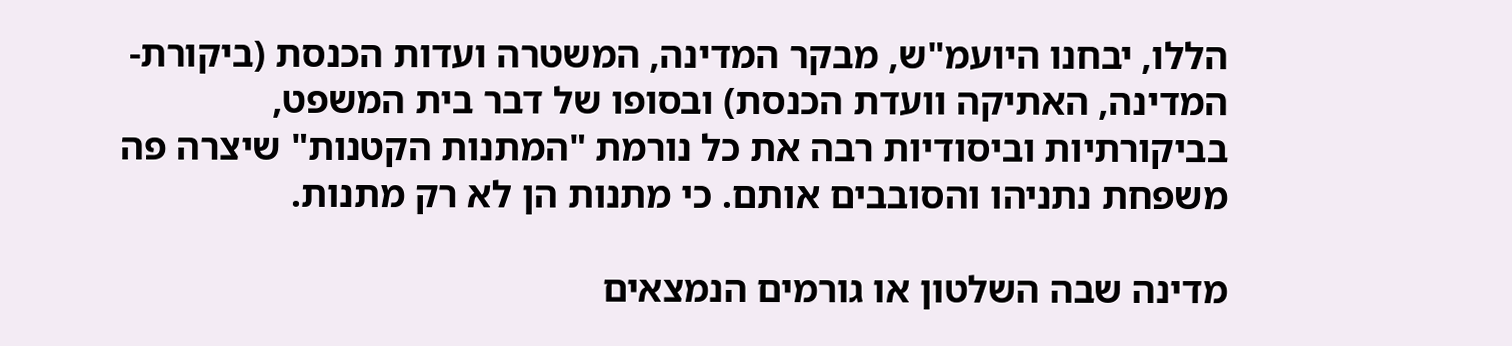הללו, יבחנו היועמ"ש, מבקר המדינה, המשטרה ועדות הכנסת (ביקורת-המדינה, האתיקה וועדת הכנסת) ובסופו של דבר בית המשפט, בביקורתיות וביסודיות רבה את כל נורמת "המתנות הקטנות" שיצרה פה משפחת נתניהו והסובבים אותם. כי מתנות הן לא רק מתנות.

מדינה שבה השלטון או גורמים הנמצאים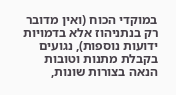במוקדי הכוח (ואין מדובר רק בנתניהוז אלא בדמויות ידועות נוספות), נגועים בקבלת מתנות וטובות הנאה בצורות שונות,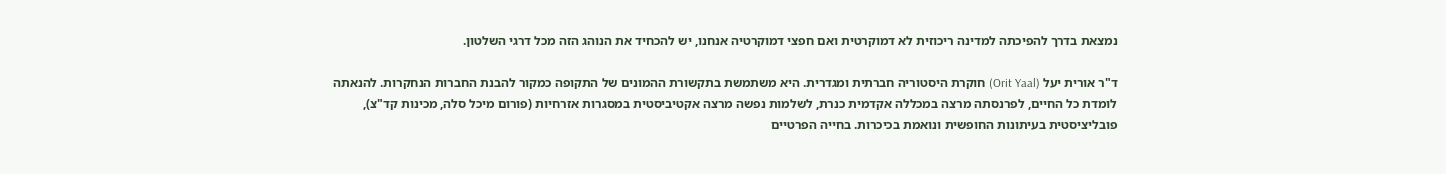נמצאת בדרך להפיכתה למדינה ריכוזית לא דמוקרטית ואם חפצי דמוקרטיה אנחנו, יש להכחיד את הנוהג הזה מכל דרגי השלטון.

ד"ר אורית יעל (Orit Yaal) חוקרת היסטוריה חברתית ומגדרית. היא משתמשת בתקשורת ההמונים של התקופה כמקור להבנת החברות הנחקרות. להנאתה לומדת כל החיים, לפרנסתה מרצה במכללה אקדמית כנרת, לשלמות נפשה מרצה אקטיביסטית במסגרות אזרחיות (פורום מיכל סלה, מכינות קד"צ), פובליציסטית בעיתונות החופשית ונואמת בכיכרות. בחייה הפרטיים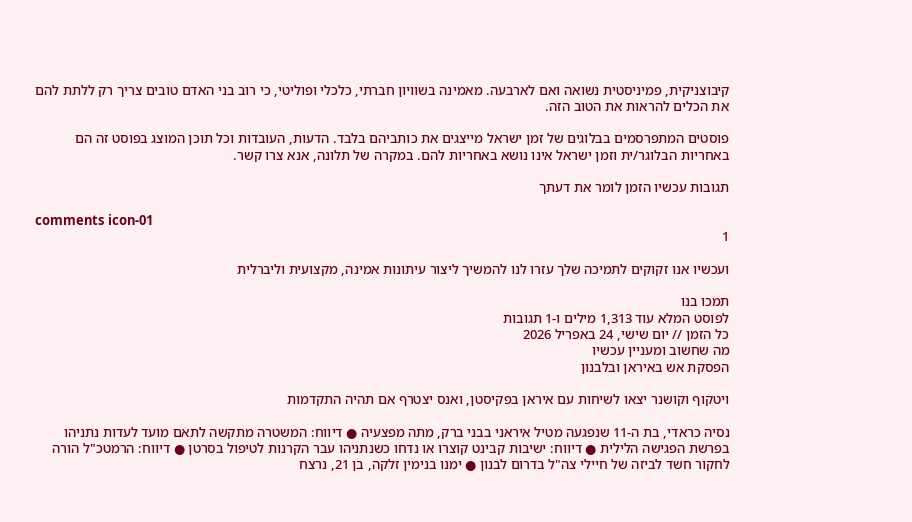קיבוצניקית, פמיניסטית נשואה ואם לארבעה. מאמינה בשוויון חברתי, כלכלי ופוליטי, כי רוב בני האדם טובים צריך רק ללתת להם את הכלים להראות את הטוב הזה.

פוסטים המתפרסמים בבלוגים של זמן ישראל מייצגים את כותביהם בלבד. הדעות, העובדות וכל תוכן המוצג בפוסט זה הם באחריות הבלוגר/ית וזמן ישראל אינו נושא באחריות להם. במקרה של תלונה, אנא צרו קשר.

תגובות עכשיו הזמן לומר את דעתך

comments icon-01
1

ועכשיו אנו זקוקים לתמיכה שלך עזרו לנו להמשיך ליצור עיתונות אמינה, מקצועית וליברלית

תמכו בנו
לפוסט המלא עוד 1,313 מילים ו-1 תגובות
כל הזמן // יום שישי, 24 באפריל 2026
מה שחשוב ומעניין עכשיו
הפסקת אש באיראן ובלבנון

ויטקוף וקושנר יצאו לשיחות עם איראן בפקיסטן, ואנס יצטרף אם תהיה התקדמות

נסיה כראדי, בת ה-11 שנפגעה מטיל איראני בבני ברק, מתה מפצעיה ● דיווח: המשטרה מתקשה לתאם מועד לעדות נתניהו בפרשת הפגישה הלילית ● דיווח: ישיבות קבינט קוצרו או נדחו כשנתניהו עבר הקרנות לטיפול בסרטן ● דיווח: הרמטכ"ל הורה לחקור חשד לביזה של חיילי צה"ל בדרום לבנון ● ימנו בנימין זלקה, בן 21, נרצח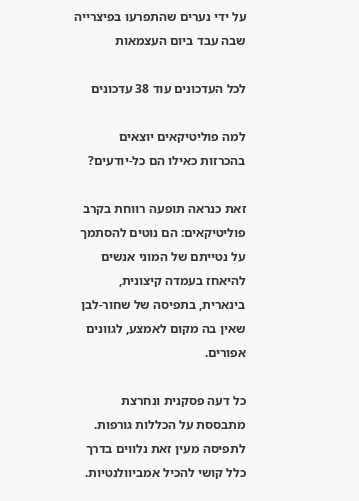על ידי נערים שהתפרעו בפיצרייה שבה עבד ביום העצמאות

לכל העדכונים עוד 38 עדכונים

למה פוליטיקאים יוצאים בהכרזות כאילו הם כל-יודעים?

זאת כנראה תופעה רווחת בקרב פוליטיקאים: הם נוטים להסתמך על נטייתם של המוני אנשים להיאחז בעמדה קיצונית, בינארית, בתפיסה של שחור-לבן שאין בה מקום לאמצע, לגוונים אפורים.

כל דעה פסקנית ונחרצת מתבססת על הכללות גורפות. לתפיסה מעין זאת נלווים בדרך כלל קושי להכיל אמביוולנטיות.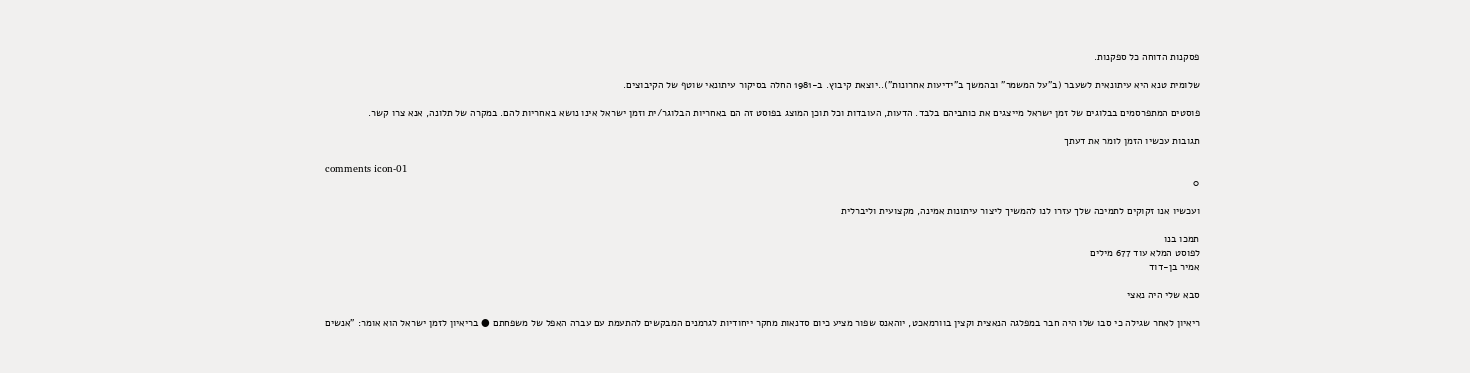פסקנות הדוחה כל ספקנות.

שלומית טנא היא עיתונאית לשעבר (ב"על המשמר" ובהמשך ב"ידיעות אחרונות")..יוצאת קיבוץ. ב-1981 החלה בסיקור עיתונאי שוטף של הקיבוצים.

פוסטים המתפרסמים בבלוגים של זמן ישראל מייצגים את כותביהם בלבד. הדעות, העובדות וכל תוכן המוצג בפוסט זה הם באחריות הבלוגר/ית וזמן ישראל אינו נושא באחריות להם. במקרה של תלונה, אנא צרו קשר.

תגובות עכשיו הזמן לומר את דעתך

comments icon-01
0

ועכשיו אנו זקוקים לתמיכה שלך עזרו לנו להמשיך ליצור עיתונות אמינה, מקצועית וליברלית

תמכו בנו
לפוסט המלא עוד 677 מילים
אמיר בן-דוד

סבא שלי היה נאצי

ריאיון לאחר שגילה כי סבו שלו היה חבר במפלגה הנאצית וקצין בוורמאכט, יוהאנס שפור מציע כיום סדנאות מחקר ייחודיות לגרמנים המבקשים להתעמת עם עברה האפל של משפחתם ● בריאיון לזמן ישראל הוא אומר: "אנשים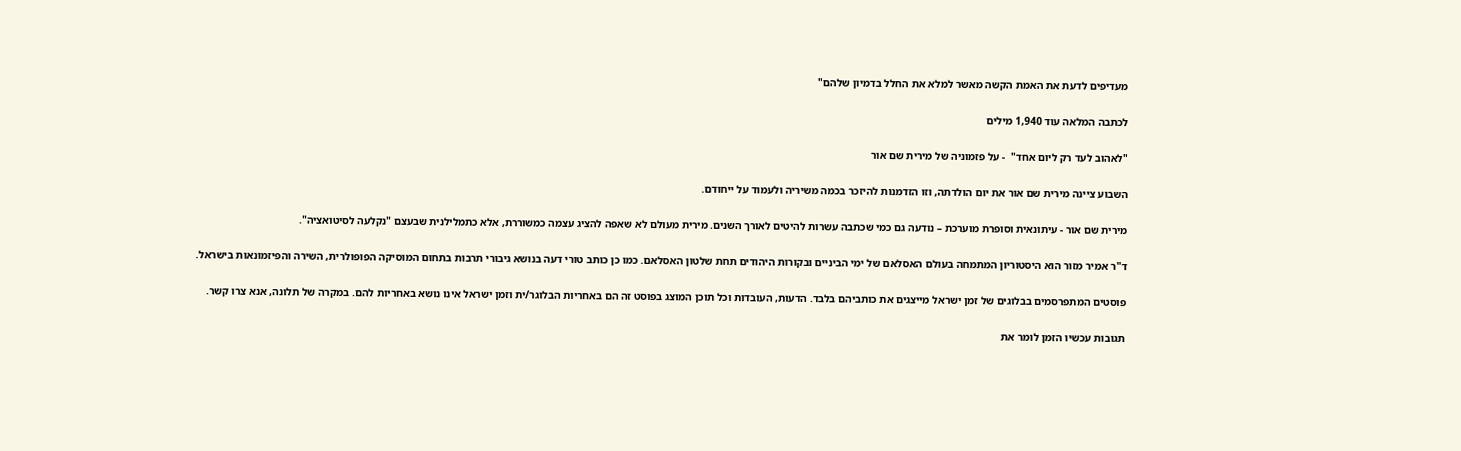מעדיפים לדעת את האמת הקשה מאשר למלא את החלל בדמיון שלהם"

לכתבה המלאה עוד 1,940 מילים

"לאהוב לעד רק ליום אחד"  - על פזמוניה של מירית שם אור

השבוע ציינה מירית שם אור את יום הולדתה, וזו הזדמנות להיזכר בכמה משיריה ולעמוד על ייחודם.

מירית שם אור - עיתונאית וסופרת מוערכת – נודעה גם כמי שכתבה עשרות להיטים לאורך השנים. מירית מעולם לא שאפה להציג עצמה כמשוררת, אלא כתמלילנית שבעצם "נקלעה לסיטואציה".

ד"ר אמיר מזור הוא היסטוריון המתמחה בעולם האסלאם של ימי הביניים ובקורות היהודים תחת שלטון האסלאם. כמו כן כותב טורי דעה בנושא גיבורי תרבות בתחום המוסיקה הפופולרית, השירה והפיזמונאות בישראל.

פוסטים המתפרסמים בבלוגים של זמן ישראל מייצגים את כותביהם בלבד. הדעות, העובדות וכל תוכן המוצג בפוסט זה הם באחריות הבלוגר/ית וזמן ישראל אינו נושא באחריות להם. במקרה של תלונה, אנא צרו קשר.

תגובות עכשיו הזמן לומר את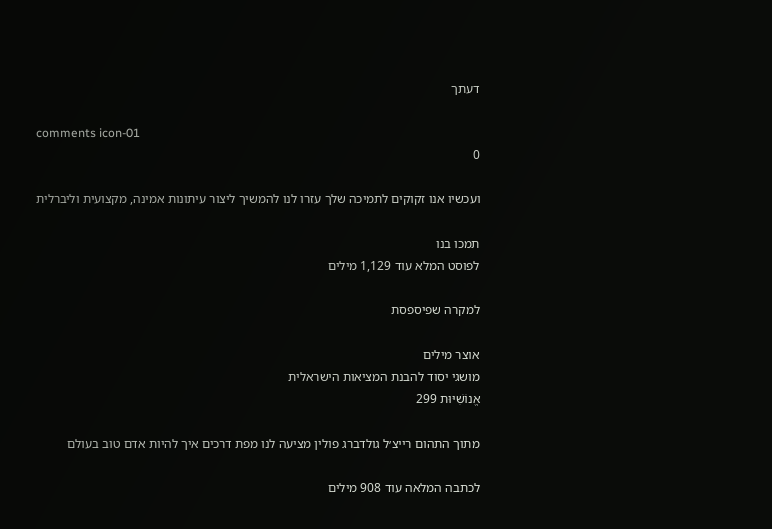דעתך

comments icon-01
0

ועכשיו אנו זקוקים לתמיכה שלך עזרו לנו להמשיך ליצור עיתונות אמינה, מקצועית וליברלית

תמכו בנו
לפוסט המלא עוד 1,129 מילים

למקרה שפיספסת

אוצר מילים
מושגי יסוד להבנת המציאות הישראלית
אֱנוֹשִׁיּוּת 299

מתוך התהום רייצ׳ל גולדברג פולין מציעה לנו מפת דרכים איך להיות אדם טוב בעולם

לכתבה המלאה עוד 908 מילים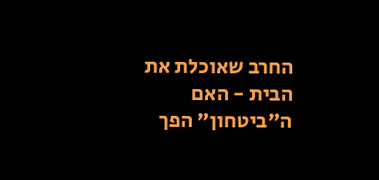החרב שאוכלת את הבית - האם ה"ביטחון" הפך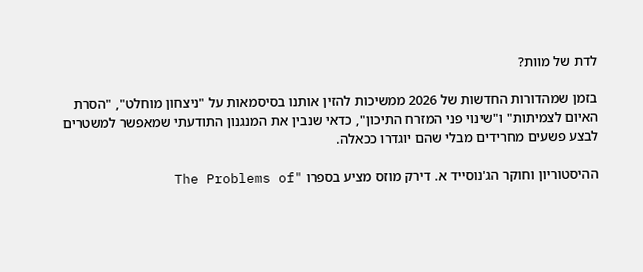לדת של מוות?

בזמן שמהדורות החדשות של 2026 ממשיכות להזין אותנו בסיסמאות על "ניצחון מוחלט", "הסרת האיום לצמיתות" ו"שינוי פני המזרח התיכון", כדאי שנבין את המנגנון התודעתי שמאפשר למשטרים לבצע פשעים מחרידים מבלי שהם יוגדרו ככאלה.

ההיסטוריון וחוקר הג'נוסייד א. דירק מוזס מציע בספרו "The Problems of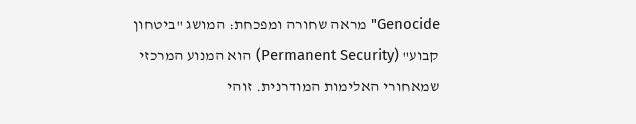Genocide" מראה שחורה ומפכחת: המושג "ביטחון קבוע" (Permanent Security) הוא המנוע המרכזי שמאחורי האלימות המודרנית. זוהי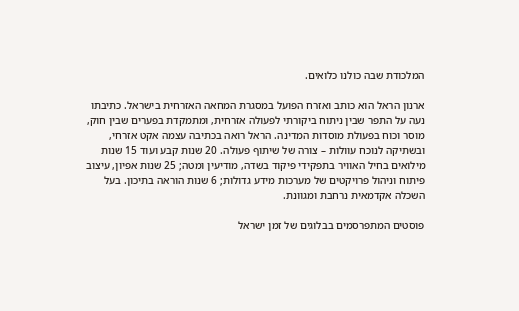המלכודת שבה כולנו כלואים.

ארנון הראל הוא כותב ואזרח הפועל במסגרת המחאה האזרחית בישראל. כתיבתו נעה על התפר שבין ניתוח ביקורתי לפעולה אזרחית, ומתמקדת בפערים שבין חוק, מוסר וכוח בפעולת מוסדות המדינה. הראל רואה בכתיבה עצמה אקט אזרחי, ובשתיקה לנוכח עוולות – צורה של שיתוף פעולה. 20 שנות קבע ועוד 15 שנות מילואים בחיל האוויר בתפקידי פיקוד בשדה, מודיעין ומטה; 25 שנות אפיון, עיצוב פיתוח וניהול פרויקטים של מערכות מידע גדולות; 6 שנות הוראה בתיכון. בעל השכלה אקדמאית נרחבת ומגוונת.

פוסטים המתפרסמים בבלוגים של זמן ישראל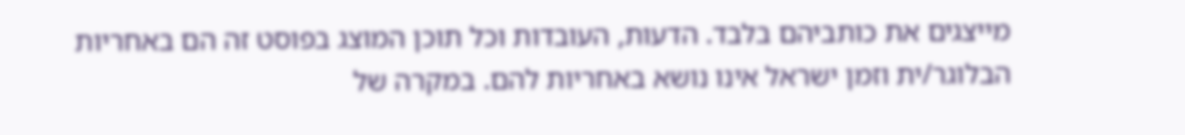מייצגים את כותביהם בלבד. הדעות, העובדות וכל תוכן המוצג בפוסט זה הם באחריות הבלוגר/ית וזמן ישראל אינו נושא באחריות להם. במקרה של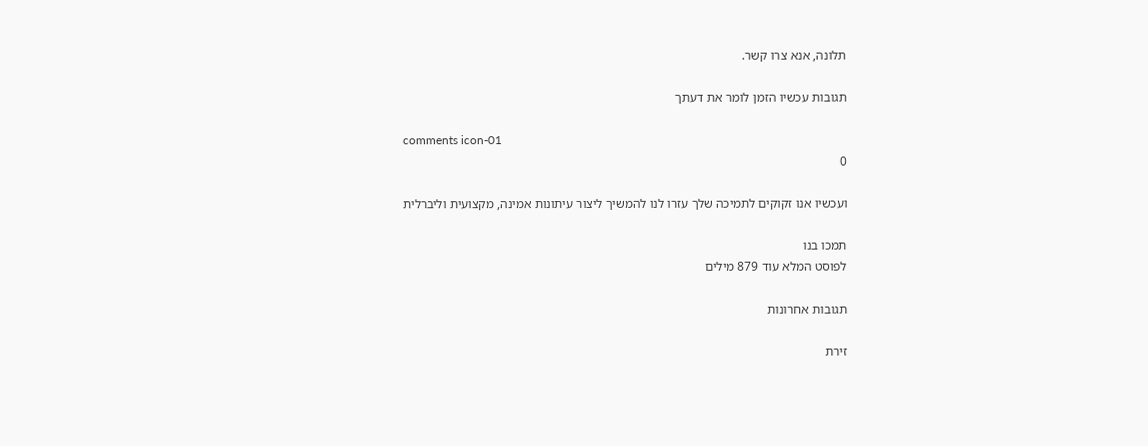תלונה, אנא צרו קשר.

תגובות עכשיו הזמן לומר את דעתך

comments icon-01
0

ועכשיו אנו זקוקים לתמיכה שלך עזרו לנו להמשיך ליצור עיתונות אמינה, מקצועית וליברלית

תמכו בנו
לפוסט המלא עוד 879 מילים

תגובות אחרונות

זירת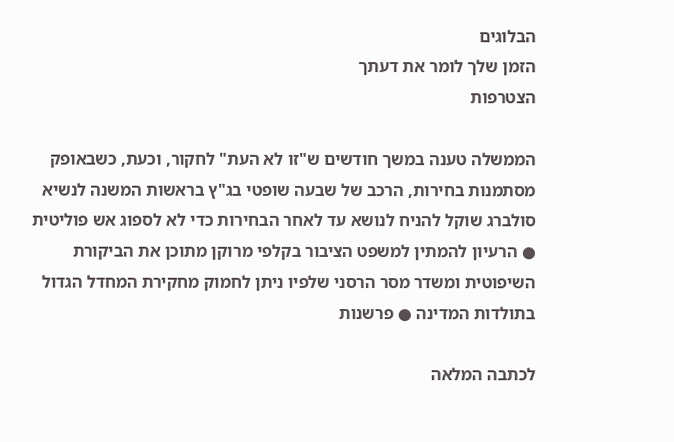הבלוגים
הזמן שלך לומר את דעתך
הצטרפות

הממשלה טענה במשך חודשים ש"זו לא העת" לחקור, וכעת, כשבאופק מסתמנות בחירות, הרכב של שבעה שופטי בג"ץ בראשות המשנה לנשיא סולברג שוקל להניח לנושא עד לאחר הבחירות כדי לא לספוג אש פוליטית ● הרעיון להמתין למשפט הציבור בקלפי מרוקן מתוכן את הביקורת השיפוטית ומשדר מסר הרסני שלפיו ניתן לחמוק מחקירת המחדל הגדול בתולדות המדינה ● פרשנות

לכתבה המלאה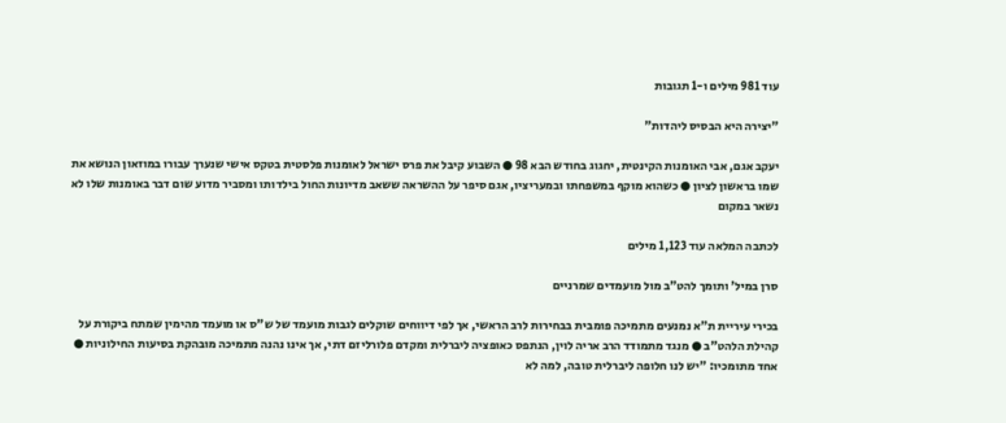עוד 981 מילים ו-1 תגובות

"יצירה היא הבסיס ליהדות"

יעקב אגם, אבי האומנות הקינטית, יחגוג בחודש הבא 98 ● השבוע קיבל את פרס ישראל לאומנות פלסטית בטקס אישי שנערך עבורו במוזאון הנושא את שמו בראשון לציון ● כשהוא מוקף במשפחתו ובמעריציו, אגם סיפר על ההשראה ששאב מדיונות החול בילדותו ומסביר מדוע שום דבר באומנות שלו לא נשאר במקום

לכתבה המלאה עוד 1,123 מילים

סרן במיל' ותומך להט"ב מול מועמדים שמרניים

בכירי עיריית ת"א נמנעים מתמיכה פומבית בבחירות לרב הראשי, אך לפי דיווחים שוקלים לגבות מועמד של ש"ס או מועמד מהימין שמתח ביקורת על קהילת הלהט"ב ● מנגד מתמודד הרב אריה לוין, הנתפס כאופציה ליברלית ומקדם פלורליזם דתי, אך אינו נהנה מתמיכה מובהקת בסיעות החילוניות ● אחד מתומכיו: "יש לנו חלופה ליברלית טובה, למה לא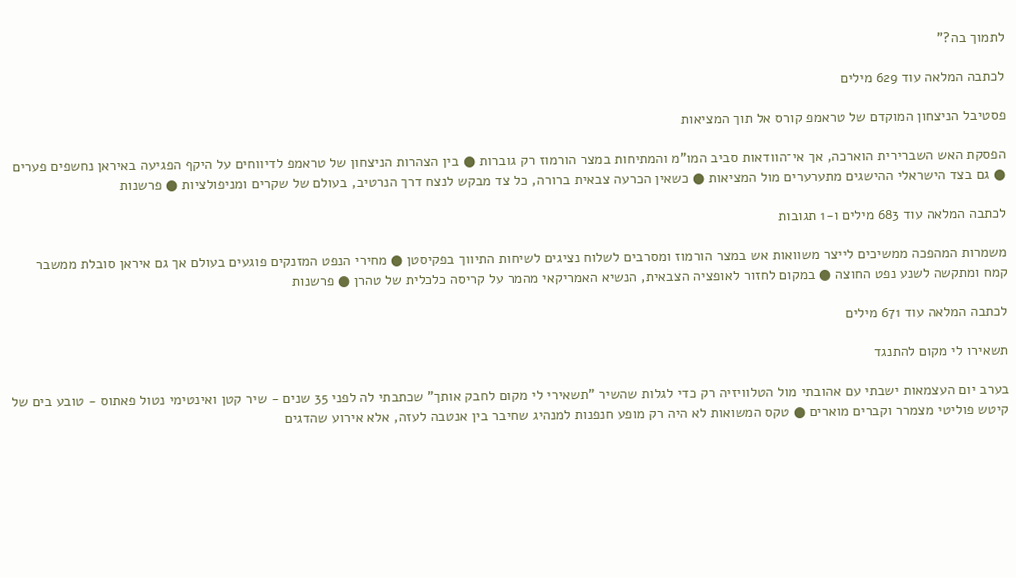לתמוך בה?"

לכתבה המלאה עוד 629 מילים

פסטיבל הניצחון המוקדם של טראמפ קורס אל תוך המציאות

הפסקת האש השברירית הוארכה, אך אי־הוודאות סביב המו"מ והמתיחות במצר הורמוז רק גוברות ● בין הצהרות הניצחון של טראמפ לדיווחים על היקף הפגיעה באיראן נחשפים פערים ● גם בצד הישראלי ההישגים מתערערים מול המציאות ● כשאין הכרעה צבאית ברורה, כל צד מבקש לנצח דרך הנרטיב, בעולם של שקרים ומניפולציות ● פרשנות

לכתבה המלאה עוד 683 מילים ו-1 תגובות

משמרות המהפכה ממשיכים לייצר משוואות אש במצר הורמוז ומסרבים לשלוח נציגים לשיחות התיווך בפקיסטן ● מחירי הנפט המזנקים פוגעים בעולם אך גם איראן סובלת ממשבר קמח ומתקשה לשנע נפט החוצה ● במקום לחזור לאופציה הצבאית, הנשיא האמריקאי מהמר על קריסה כלכלית של טהרן ● פרשנות

לכתבה המלאה עוד 671 מילים

תשאירו לי מקום להתנגד

בערב יום העצמאות ישבתי עם אהובתי מול הטלוויזיה רק כדי לגלות שהשיר "תשאירי לי מקום לחבק אותך" שכתבתי לה לפני 35 שנים - שיר קטן ואינטימי נטול פאתוס - טובע בים של קיטש פוליטי מצמרר וקברים מוארים ● טקס המשואות לא היה רק מופע חנפנות למנהיג שחיבר בין אנטבה לעזה, אלא אירוע שהדגים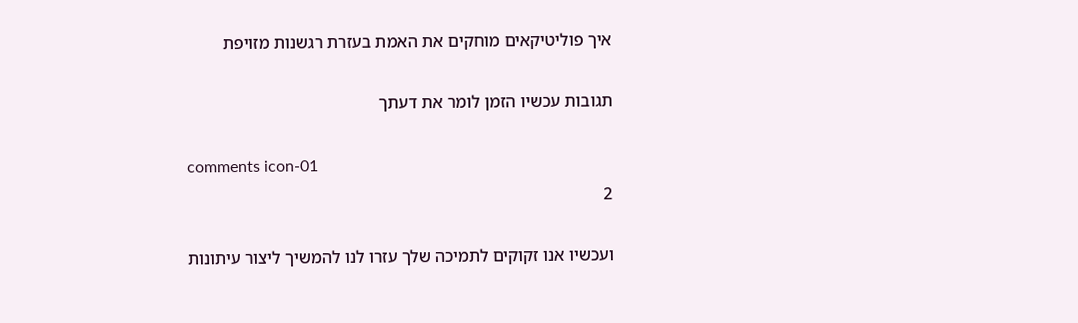איך פוליטיקאים מוחקים את האמת בעזרת רגשנות מזויפת

תגובות עכשיו הזמן לומר את דעתך

comments icon-01
2

ועכשיו אנו זקוקים לתמיכה שלך עזרו לנו להמשיך ליצור עיתונות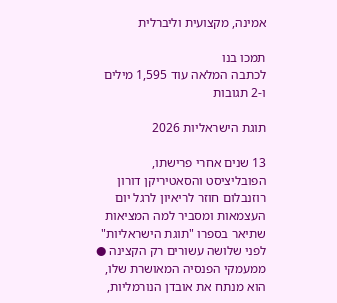אמינה, מקצועית וליברלית

תמכו בנו
לכתבה המלאה עוד 1,595 מילים ו-2 תגובות

תוגת הישראליות 2026

13 שנים אחרי פרישתו, הפובליציסט והסאטיריקן דורון רוזנבלום חוזר לריאיון לרגל יום העצמאות ומסביר למה המציאות שתיאר בספרו "תוגת הישראליות" לפני שלושה עשורים רק הקצינה ● ממעמקי הפנסיה המאושרת שלו, הוא מנתח את אובדן הנורמליות,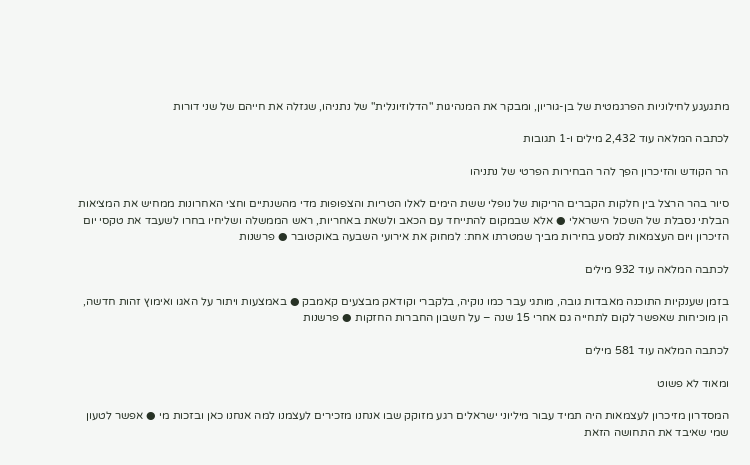מתגעגע לחילוניות הפרגמטית של בן-גוריון, ומבקר את המנהיגות "הדלוזיונלית" של נתניהו, שגזלה את חייהם של שני דורות

לכתבה המלאה עוד 2,432 מילים ו-1 תגובות

הר הקודש והזיכרון הפך להר הבחירות הפרטי של נתניהו

סיור בהר הרצל בין חלקות הקברים הריקות של נופלי ששת הימים לאלו הטריות והצפופות מדי מהשנתיים וחצי האחרונות ממחיש את המציאות הבלתי נסבלת של השכול הישראלי ● אלא שבמקום להתייחד עם הכאב ולשאת באחריות, ראש הממשלה ושליחיו בחרו לשעבד את טקסי יום הזיכרון ויום העצמאות למסע בחירות מביך שמטרתו אחת: למחוק את אירועי השבעה באוקטובר ● פרשנות

לכתבה המלאה עוד 932 מילים

בזמן שענקיות התוכנה מאבדות גובה, מותגי עבר כמו נוקיה, בלקברי וקודאק מבצעים קאמבק ● באמצעות ויתור על האגו ואימוץ זהות חדשה, הן מוכיחות שאפשר לקום לתחייה גם אחרי 15 שנה – על חשבון החברות החזקות ● פרשנות

לכתבה המלאה עוד 581 מילים

ומאוד לא פשוט

המסדרון מזיכרון לעצמאות היה תמיד עבור מיליוני ישראלים רגע מזוקק שבו אנחנו מזכירים לעצמנו למה אנחנו כאן ובזכות מי ● אפשר לטעון שמי שאיבד את התחושה הזאת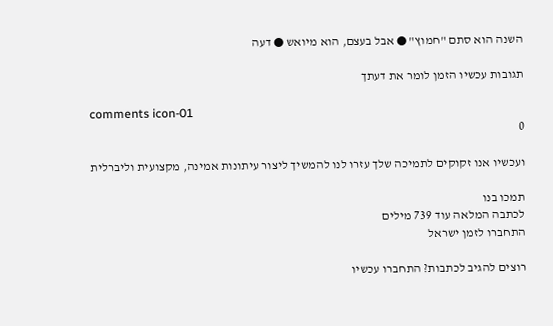השנה הוא סתם "חמוץ" ● אבל בעצם, הוא מיואש ● דעה

תגובות עכשיו הזמן לומר את דעתך

comments icon-01
0

ועכשיו אנו זקוקים לתמיכה שלך עזרו לנו להמשיך ליצור עיתונות אמינה, מקצועית וליברלית

תמכו בנו
לכתבה המלאה עוד 739 מילים
התחברו לזמן ישראל

רוצים להגיב לכתבות? התחברו עכשיו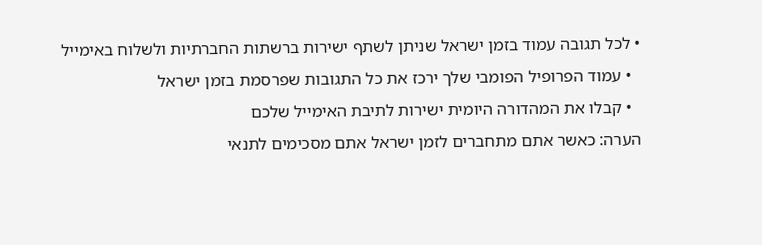• לכל תגובה עמוד בזמן ישראל שניתן לשתף ישירות ברשתות החברתיות ולשלוח באימייל
  • עמוד הפרופיל הפומבי שלך ירכז את כל התגובות שפרסמת בזמן ישראל
  • קבלו את המהדורה היומית ישירות לתיבת האימייל שלכם
הערה: כאשר אתם מתחברים לזמן ישראל אתם מסכימים לתנאי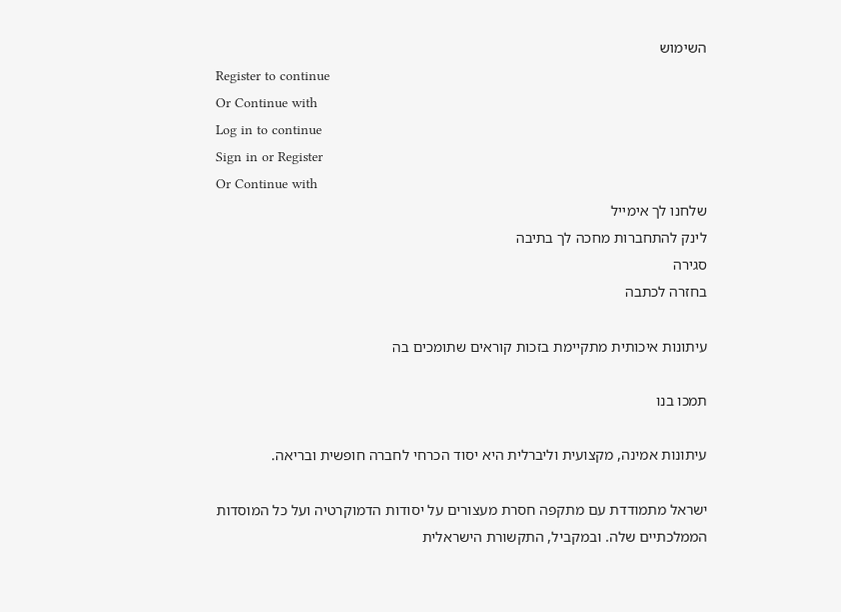השימוש
Register to continue
Or Continue with
Log in to continue
Sign in or Register
Or Continue with
שלחנו לך אימייל
לינק להתחברות מחכה לך בתיבה
סגירה
בחזרה לכתבה

עיתונות איכותית מתקיימת בזכות קוראים שתומכים בה

תמכו בנו

עיתונות אמינה, מקצועית וליברלית היא יסוד הכרחי לחברה חופשית ובריאה.

ישראל מתמודדת עם מתקפה חסרת מעצורים על יסודות הדמוקרטיה ועל כל המוסדות הממלכתיים שלה. ובמקביל, התקשורת הישראלית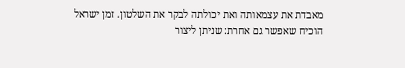מאבדת את עצמאותה ואת יכולתה לבקר את השלטון. זמן ישראל הוכיח שאפשר גם אחרת: שניתן ליצור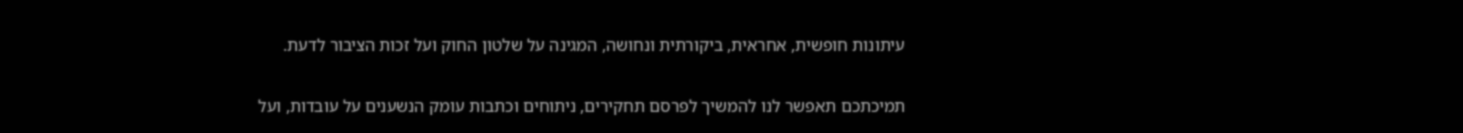עיתונות חופשית, אחראית, ביקורתית ונחושה, המגינה על שלטון החוק ועל זכות הציבור לדעת.

תמיכתכם תאפשר לנו להמשיך לפרסם תחקירים, ניתוחים וכתבות עומק הנשענים על עובדות, ועל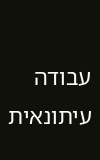עבודה עיתונאית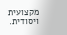מקצועית ויסודית.